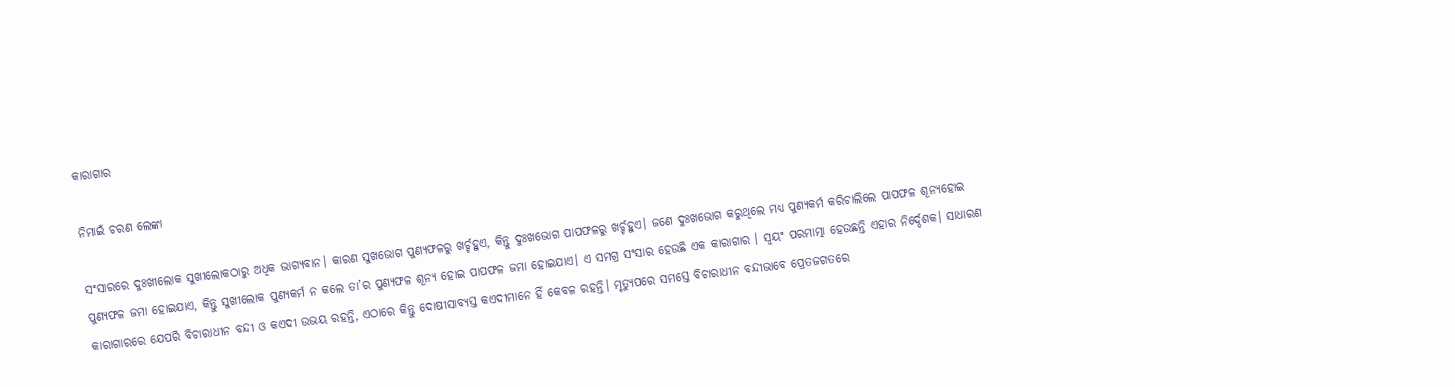କାରାଗାର

ନିମାଇଁ ଚରଣ ଲେଙ୍କା

ସଂସାରରେ ଦୁଃଖୀଲୋକ ସୁଖୀଲୋକଠାରୁ ଅଧିକ ଭାଗ୍ୟବାନ। କାରଣ ସୁଖଭୋଗ ପୁଣ୍ୟଫଳରୁ ଖର୍ଚ୍ଚହୁଏ, କିନ୍ତୁ ଦୁଃଖଭୋଗ ପାପଫଳରୁ ଖର୍ଚ୍ଚହୁଏ। ଜଣେ ଦୁଃଖଭୋଗ କରୁଥିଲେ ମଧ୍ୟ ପୁଣ୍ୟକର୍ମ କରିଚାଲିଲେ ପାପଫଳ ଶୂନ୍ୟହୋଇ ପୁଣ୍ୟଫଳ ଜମା ହୋଇଯାଏ, କିନ୍ତୁ ସୁଖୀଲୋକ ପୁଣ୍ୟକର୍ମ ନ କଲେ ତା’ର ପୁଣ୍ୟଫଳ ଶୂନ୍ୟ ହୋଇ ପାପଫଳ ଜମା ହୋଇଯାଏ। ଏ ସମଗ୍ର ସଂସାର ହେଉଛି ଏକ କାରାଗାର । ସ୍ବୟଂ ପରମାତ୍ମା ହେଉଛନ୍ତି ଏହାର ନିର୍ଦ୍ଦେଶକ। ସାଧାରଣ କାରାଗାରରେ ଯେପରି ବିଚାରାଧୀନ ବନ୍ଦୀ ଓ କଏଦୀ ଉଭୟ ରହନ୍ତି, ଏଠାରେ କିନ୍ତୁ ଦୋଷୀସାବ୍ୟସ୍ତ କଏଦୀମାନେ ହିଁ କେବଳ ରହନ୍ତି। ମୃତ୍ୟୁପରେ ସମସ୍ତେ ବିଚାରାଧୀନ ବନ୍ଦୀଭାବେ ପ୍ରେତଜଗତରେ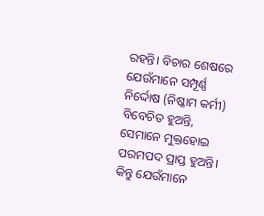ରହନ୍ତି। ବିଚାର ଶେଷରେ ଯେଉଁମାନେ ସମ୍ପୂର୍ଣ୍ଣ ନିର୍ଦ୍ଦୋଷ (ନିଷ୍କାମ କର୍ମୀ) ବିବେଚିତ ହୁଅନ୍ତି, ସେମାନେ ମୁକ୍ତହୋଇ ପରମପଦ ପ୍ରାପ୍ତ ହୁଅନ୍ତି। କିନ୍ତୁ ଯେଉଁମାନେ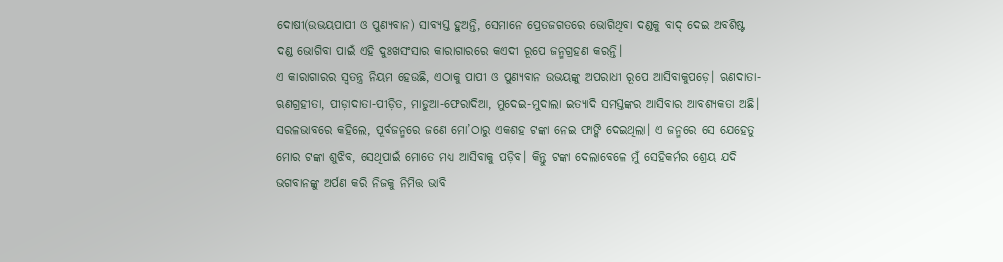ଦୋଷୀ(ଉଭୟପାପୀ ଓ ପୁଣ୍ୟବାନ) ସାବ୍ୟସ୍ତ ହୁଅନ୍ତି, ସେମାନେ ପ୍ରେତଜଗତରେ ଭୋଗିଥିବା ଦଣ୍ଡକୁ ବାଦ୍‌ ଦେଇ ଅବଶିଷ୍ଟ ଦଣ୍ଡ ଭୋଗିବା ପାଇଁ ଏହି ଦୁଃଖସଂସାର କାରାଗାରରେ କଏଦୀ ରୂପେ ଜନ୍ମଗ୍ରହଣ କରନ୍ତି।
ଏ କାରାଗାରର ସ୍ବତନ୍ତ୍ର ନିୟମ ହେଉଛି, ଏଠାକୁ ପାପୀ ଓ ପୁଣ୍ୟବାନ ଉଭୟଙ୍କୁ ଅପରାଧୀ ରୂପେ ଆସିବାକୁପଡ଼େ। ଋଣଦାତା-ଋଣଗ୍ରହୀତା, ପୀଡ଼ାଦାତା-ପୀଡ଼ିତ, ମାଡୁଆ-ଫେରାଦିଆ, ମୁଦେଇ-ମୁଦାଲା ଇତ୍ୟାଦି ସମସ୍ତଙ୍କର ଆସିବାର ଆବଶ୍ୟକତା ଅଛି। ସରଳଭାବରେ କହିଲେ, ପୂର୍ବଜନ୍ମରେ ଜଣେ ମୋ’ଠାରୁ ଏକଶହ ଟଙ୍କା ନେଇ ଫାଙ୍କି ଦେଇଥିଲା। ଏ ଜନ୍ମରେ ସେ ଯେହେତୁ ମୋର ଟଙ୍କା ଶୁଝିବ, ସେଥିପାଇଁ ମୋତେ ମଧ୍ୟ ଆସିବାକୁ ପଡ଼ିବ। କିନ୍ତୁ ଟଙ୍କା ଦେଲାବେଳେ ମୁଁ ସେହିକର୍ମର ଶ୍ରେୟ ଯଦି ଭଗବାନଙ୍କୁ ଅର୍ପଣ କରି ନିଜକୁ ନିମିତ୍ତ ଭାବି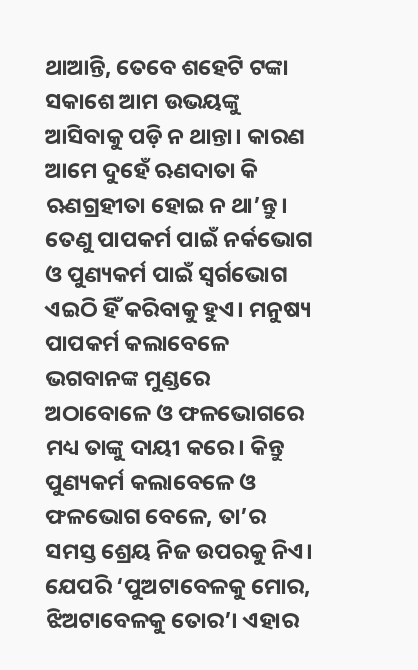ଥାଆନ୍ତି, ତେବେ ଶହେଟି ଟଙ୍କା ସକାଶେ ଆମ ଉଭୟଙ୍କୁ ଆସିବାକୁ ପଡ଼ି ନ ଥାନ୍ତା। କାରଣ ଆମେ ଦୁହେଁ ଋଣଦାତା କି ଋଣଗ୍ରହୀତା ହୋଇ ନ ଥା’ନ୍ତୁ। ତେଣୁ ପାପକର୍ମ ପାଇଁ ନର୍କଭୋଗ ଓ ପୁଣ୍ୟକର୍ମ ପାଇଁ ସ୍ବର୍ଗଭୋଗ ଏଇଠି ହିଁ କରିବାକୁ ହୁଏ। ମନୁଷ୍ୟ ପାପକର୍ମ କଲାବେଳେ ଭଗବାନଙ୍କ ମୁଣ୍ଡରେ ଅଠାବୋଳେ ଓ ଫଳଭୋଗରେ ମଧ୍ୟ ତାଙ୍କୁ ଦାୟୀ କରେ। କିନ୍ତୁ ପୁଣ୍ୟକର୍ମ କଲାବେଳେ ଓ ଫଳଭୋଗ ବେଳେ, ତା’ର ସମସ୍ତ ଶ୍ରେୟ ନିଜ ଉପରକୁ ନିଏ। ଯେପରି ‘ପୁଅଟାବେଳକୁ ମୋର, ଝିଅଟାବେଳକୁ ତୋର’। ଏହାର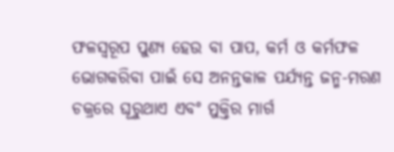ଫଳସ୍ବରୂପ ପୁଣ୍ୟ ହେଉ ବା ପାପ, କର୍ମ ଓ କର୍ମଫଳ ଭୋଗକରିବା ପାଇଁ ସେ ଅନନ୍ତକାଳ ପର୍ଯ୍ୟନ୍ତ ଜନ୍ମ-ମରଣ ଚକ୍ରରେ ଘୂରୁଥାଏ ଏବଂ ମୁକ୍ତିର ମାର୍ଗ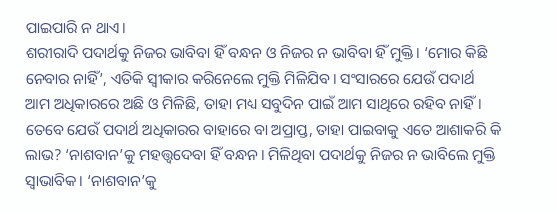ପାଇପାରି ନ ଥାଏ।
ଶରୀରାଦି ପଦାର୍ଥକୁ ନିଜର ଭାବିବା ହିଁ ବନ୍ଧନ ଓ ନିଜର ନ ଭାବିବା ହିଁ ମୁକ୍ତି। ‘ମୋର କିଛି ନେବାର ନାହିଁ’, ଏତିକି ସ୍ବୀକାର କରିନେଲେ ମୁକ୍ତି ମିଳିଯିବ। ସଂସାରରେ ଯେଉଁ ପଦାର୍ଥ ଆମ ଅଧିକାରରେ ଅଛି ଓ ମିଳିଛି, ତାହା ମଧ୍ୟ ସବୁଦିନ ପାଇଁ ଆମ ସାଥିରେ ରହିବ ନାହିଁ। ତେବେ ଯେଉଁ ପଦାର୍ଥ ଅଧିକାରର ବାହାରେ ବା ଅପ୍ରାପ୍ତ, ତାହା ପାଇବାକୁ ଏତେ ଆଶାକରି କି ଲାଭ? ‘ନାଶବାନ’କୁ ମହତ୍ତ୍ୱଦେବା ହିଁ ବନ୍ଧନ। ମିଳିଥିବା ପଦାର୍ଥକୁ ନିଜର ନ ଭାବିଲେ ମୁକ୍ତି ସ୍ବାଭାବିକ। ‘ନାଶବାନ’କୁ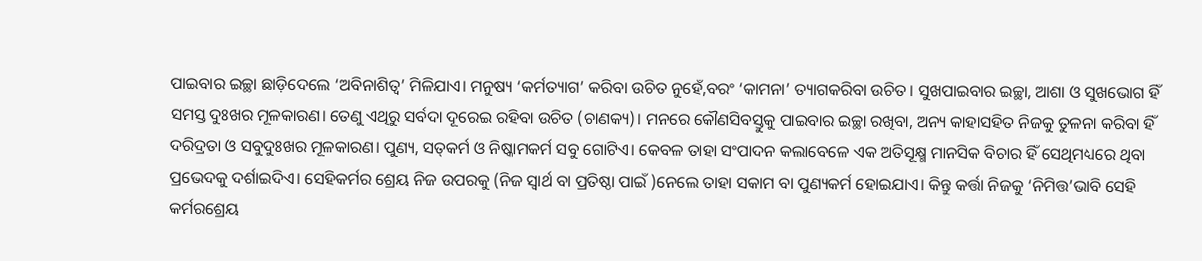ପାଇବାର ଇଚ୍ଛା ଛାଡ଼ିଦେଲେ ‘ଅବିନାଶିତ୍ୱ’ ମିଳିଯାଏ। ମନୁଷ୍ୟ ‘କର୍ମତ୍ୟାଗ’ କରିବା ଉଚିତ ନୁହେଁ,ବରଂ ‘କାମନା’ ତ୍ୟାଗକରିବା ଉଚିତ। ସୁଖପାଇବାର ଇଚ୍ଛା, ଆଶା ଓ ସୁଖଭୋଗ ହିଁ ସମସ୍ତ ଦୁଃଖର ମୂଳକାରଣ। ତେଣୁ ଏଥିରୁ ସର୍ବଦା ଦୂରେଇ ରହିବା ଉଚିତ (ଚାଣକ୍ୟ)। ମନରେ କୌଣସିବସ୍ତୁକୁ ପାଇବାର ଇଚ୍ଛା ରଖିବା, ଅନ୍ୟ କାହାସହିତ ନିଜକୁ ତୁଳନା କରିବା ହିଁ ଦରିଦ୍ରତା ଓ ସବୁଦୁଃଖର ମୂଳକାରଣ। ପୁଣ୍ୟ, ସତ୍‌କର୍ମ ଓ ନିଷ୍କାମକର୍ମ ସବୁ ଗୋଟିଏ। କେବଳ ତାହା ସଂପାଦନ କଲାବେଳେ ଏକ ଅତିସୂକ୍ଷ୍ମ ମାନସିକ ବିଚାର ହିଁ ସେଥିମଧ୍ୟରେ ଥିବା ପ୍ରଭେଦକୁ ଦର୍ଶାଇଦିଏ। ସେହିକର୍ମର ଶ୍ରେୟ ନିଜ ଉପରକୁ (ନିଜ ସ୍ବାର୍ଥ ବା ପ୍ରତିଷ୍ଠା ପାଇଁ )ନେଲେ ତାହା ସକାମ ବା ପୁଣ୍ୟକର୍ମ ହୋଇଯାଏ। କିନ୍ତୁ କର୍ତ୍ତା ନିଜକୁ ‘ନିମିତ୍ତ’ଭାବି ସେହି କର୍ମରଶ୍ରେୟ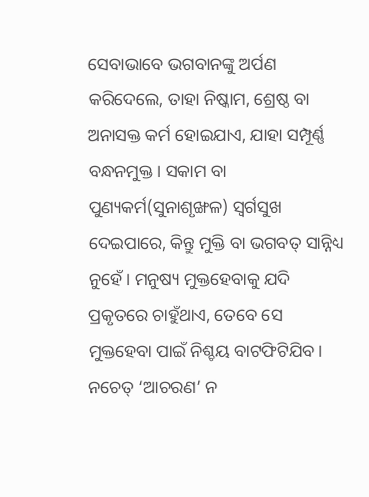ସେବାଭାବେ ଭଗବାନଙ୍କୁ ଅର୍ପଣ କରିଦେଲେ, ତାହା ନିଷ୍କାମ, ଶ୍ରେଷ୍ଠ ବା ଅନାସକ୍ତ କର୍ମ ହୋଇଯାଏ, ଯାହା ସମ୍ପୂର୍ଣ୍ଣ ବନ୍ଧନମୁକ୍ତ। ସକାମ ବା ପୁଣ୍ୟକର୍ମ(ସୁନାଶୃଙ୍ଖଳ) ସ୍ବର୍ଗସୁଖ ଦେଇପାରେ, କିନ୍ତୁ ମୁକ୍ତି ବା ଭଗବତ୍‌ ସାନ୍ନିଧ୍ୟ ନୁହେଁ। ମନୁଷ୍ୟ ମୁକ୍ତହେବାକୁ ଯଦି ପ୍ରକୃତରେ ଚାହୁଁଥାଏ, ତେବେ ସେ ମୁକ୍ତହେବା ପାଇଁ ନିଶ୍ଚୟ ବାଟଫିଟିଯିବ। ନଚେତ୍‌ ‘ଆଚରଣ’ ନ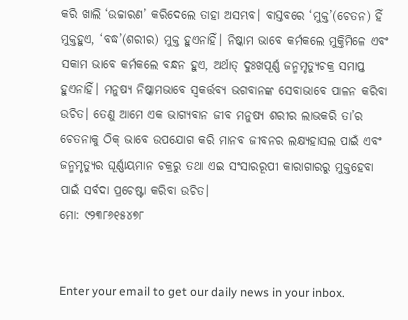କରି ଖାଲି ‘ଉଚ୍ଚାରଣ’ କରିଦେଲେ ତାହା ଅସମ୍ଭବ। ବାସ୍ତବରେ ‘ମୁକ୍ତ’(ଚେତନ) ହିଁ ମୁକ୍ତହୁଏ, ‘ବଦ୍ଧ’(ଶରୀର) ମୁକ୍ତ ହୁଏନାହିଁ। ନିଷ୍କାମ ଭାବେ କର୍ମକଲେ ମୁକ୍ତିମିଳେ ଏବଂ ସକାମ ଭାବେ କର୍ମକଲେ ବନ୍ଧନ ହୁଏ, ଅର୍ଥାତ୍‌ ଦୁଃଖପୂର୍ଣ୍ଣ ଜନ୍ମମୃତ୍ୟୁଚକ୍ର ସମାପ୍ତ ହୁଏନାହିଁ। ମନୁଷ୍ୟ ନିଷ୍କାମଭାବେ ସ୍ବକର୍ତ୍ତବ୍ୟ ଭଗବାନଙ୍କ ସେବାଭାବେ ପାଳନ କରିବା ଉଚିତ। ତେଣୁ ଆମେ ଏକ ଭାଗ୍ୟବାନ ଜୀବ ମନୁଷ୍ୟ ଶରୀର ଲାଭକରି ତା’ର ଚେତନାକୁ ଠିକ୍‌ ଭାବେ ଉପଯୋଗ କରି ମାନବ ଜୀବନର ଲକ୍ଷ୍ୟହାସଲ ପାଇଁ ଏବଂ ଜନ୍ମମୃତ୍ୟୁର ଘୂର୍ଣ୍ଣାୟମାନ ଚକ୍ରରୁ ତଥା ଏଇ ସଂସାରରୂପୀ କାରାଗାରରୁ ମୁକ୍ତହେବା ପାଇଁ ସର୍ବଦା ପ୍ରଚେଷ୍ଟା କରିବା ଉଚିତ।
ମୋ: ୯୨୩୮୬୧୫୪୭୮


Enter your email to get our daily news in your inbox.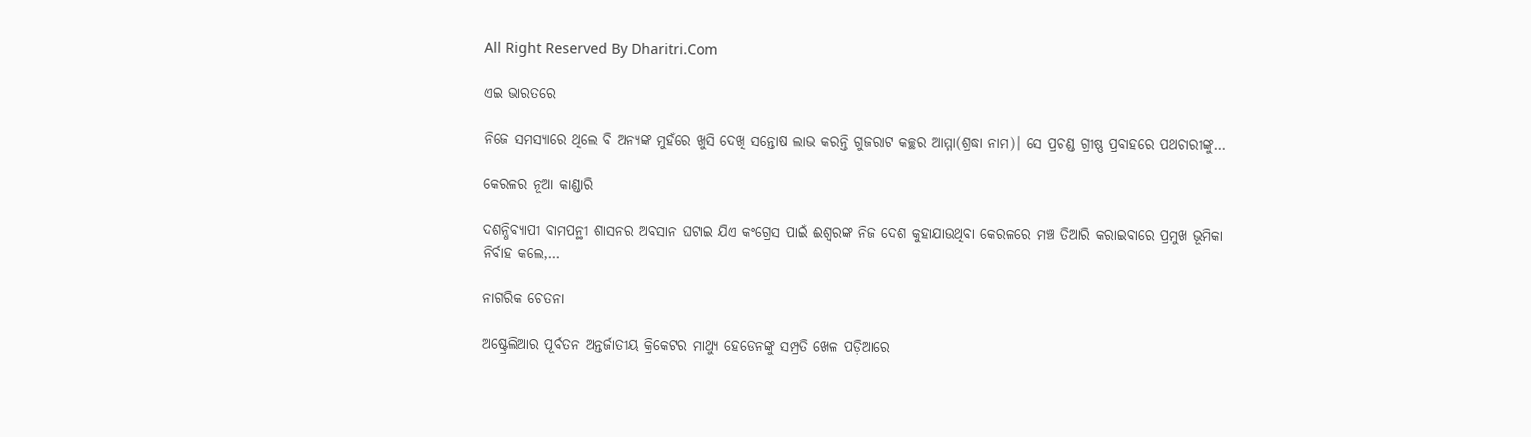All Right Reserved By Dharitri.Com

ଏଇ ଭାରତରେ

ନିଜେ ସମସ୍ୟାରେ ଥିଲେ ବି ଅନ୍ୟଙ୍କ ମୁହଁରେ ଖୁସି ଦେଖି ସନ୍ତୋଷ ଲାଭ କରନ୍ତି ଗୁଜରାଟ କଚ୍ଛର ଆମ୍ମା(ଶ୍ରଦ୍ଧା ନାମ)। ସେ ପ୍ରଚଣ୍ଡ ଗ୍ରୀଷ୍ଣ ପ୍ରବାହରେ ପଥଚାରୀଙ୍କୁ…

କେରଳର ନୂଆ କାଣ୍ଡାରି

ଦଶନ୍ଧିବ୍ୟାପୀ ବାମପନ୍ଥୀ ଶାସନର ଅବସାନ ଘଟାଇ ଯିଏ କଂଗ୍ରେସ ପାଇଁ ଈଶ୍ୱରଙ୍କ ନିଜ ଦେଶ କୁହାଯାଉଥିବା କେରଳରେ ମଞ୍ଚ ତିଆରି କରାଇବାରେ ପ୍ରମୁଖ ଭୂମିକା ନିର୍ବାହ କଲେ,…

ନାଗରିକ ଚେତନା

ଅଷ୍ଟ୍ରେଲିଆର ପୂର୍ବତନ ଅନ୍ତର୍ଜାତୀୟ କ୍ରିକେଟର ମାଥ୍ୟୁ ହେଡେନଙ୍କୁ ସମ୍ପ୍ରତି ଖେଳ ପଡ଼ିଆରେ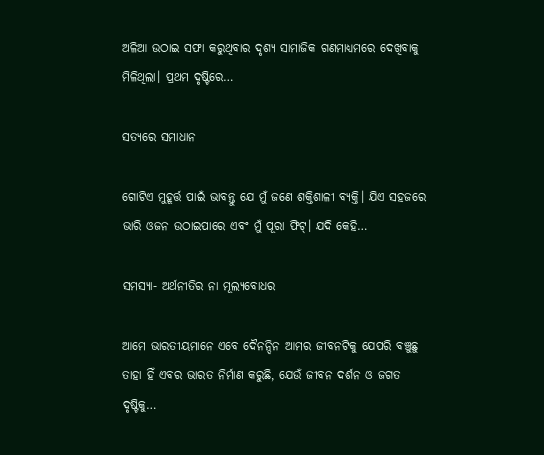ଅଳିଆ ଉଠାଇ ସଫା କରୁଥିବାର ଦୃଶ୍ୟ ସାମାଜିକ ଗଣମାଧ୍ୟମରେ ଦେଖିବାକୁ ମିଳିଥିଲା। ପ୍ରଥମ ଦୃଷ୍ଟିରେ…

ସତ୍ୟରେ ସମାଧାନ

ଗୋଟିଏ ମୁହୂର୍ତ୍ତ ପାଇଁ ଭାବନ୍ତୁ ଯେ ମୁଁ ଜଣେ ଶକ୍ତିଶାଳୀ ବ୍ୟକ୍ତି। ଯିଏ ସହଜରେ ଭାରି ଓଜନ ଉଠାଇପାରେ ଏବଂ ମୁଁ ପୂରା ଫିଟ୍‌। ଯଦି କେହି…

ସମସ୍ୟା- ଅର୍ଥନୀତିର ନା ମୂଲ୍ୟବୋଧର

ଆମେ ଭାରତୀୟମାନେ ଏବେ ଦୈନନ୍ଦିନ ଆମର ଜୀବନଟିକୁ ଯେପରି ବଞ୍ଚୁଛୁ ତାହା ହିଁ ଏବର ଭାରତ ନିର୍ମାଣ କରୁଛି, ଯେଉଁ ଜୀବନ ଦର୍ଶନ ଓ ଜଗତ ଦୃଷ୍ଟିକୁ…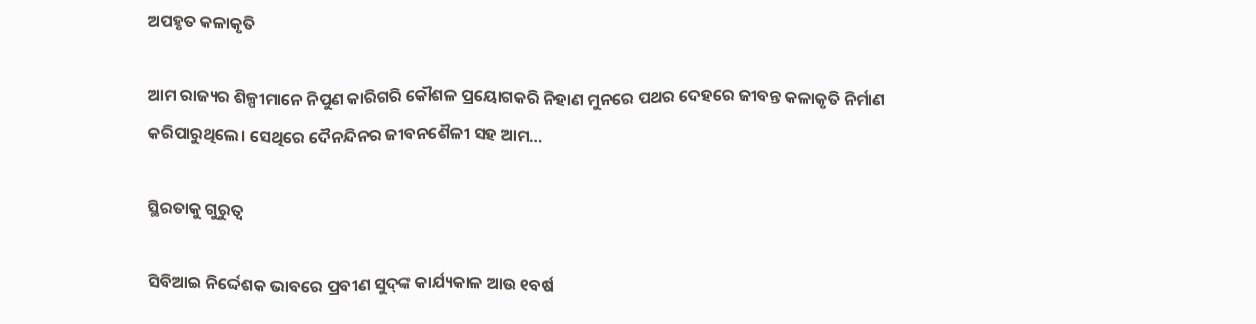ଅପହୃତ କଳାକୃତି

ଆମ ରାଜ୍ୟର ଶିଳ୍ପୀମାନେ ନିପୁଣ କାରିଗରି କୌଶଳ ପ୍ରୟୋଗକରି ନିହାଣ ମୁନରେ ପଥର ଦେହରେ ଜୀବନ୍ତ କଳାକୃତି ନିର୍ମାଣ କରିପାରୁଥିଲେ। ସେଥିରେ ଦୈନନ୍ଦିନର ଜୀବନଶୈଳୀ ସହ ଆମ…

ସ୍ଥିରତାକୁ ଗୁରୁତ୍ୱ

ସିବିଆଇ ନିର୍ଦ୍ଦେଶକ ଭାବରେ ପ୍ରବୀଣ ସୁଦ୍‌ଙ୍କ କାର୍ଯ୍ୟକାଳ ଆଉ ୧ବର୍ଷ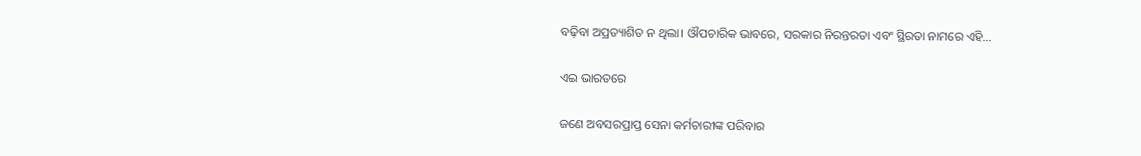ବଢ଼ିବା ଅପ୍ରତ୍ୟାଶିତ ନ ଥିଲା। ଔପଚାରିକ ଭାବରେ, ସରକାର ନିରନ୍ତରତା ଏବଂ ସ୍ଥିରତା ନାମରେ ଏହି…

ଏଇ ଭାରତରେ

ଜଣେ ଅବସରପ୍ରାପ୍ତ ସେନା କର୍ମଚାରୀଙ୍କ ପରିବାର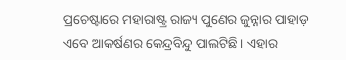ପ୍ରଚେଷ୍ଟାରେ ମହାରାଷ୍ଟ୍ର ରାଜ୍ୟ ପୁଣେର ଜୁନ୍ନାର ପାହାଡ଼ ଏବେ ଆକର୍ଷଣର କେନ୍ଦ୍ରବିନ୍ଦୁ ପାଲଟିଛି। ଏହାର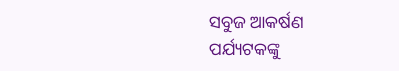ସବୁଜ ଆକର୍ଷଣ ପର୍ଯ୍ୟଟକଙ୍କୁ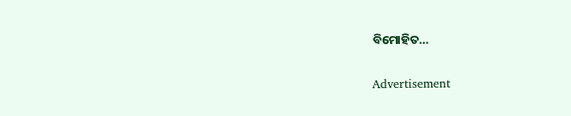ବିମୋହିତ…

Advertisement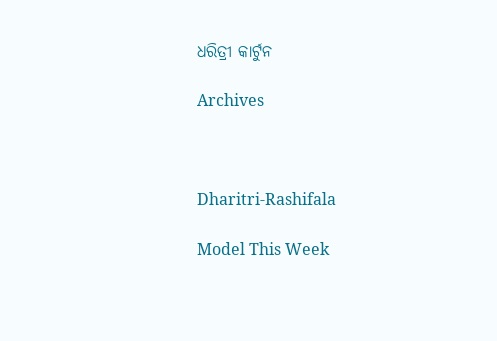ଧରିତ୍ରୀ କାର୍ଟୁନ

Archives



Dharitri-Rashifala

Model This Week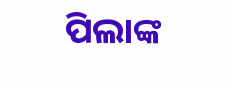ପିଲାଙ୍କ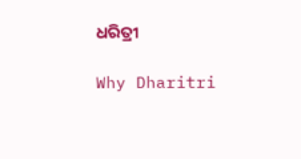ଧରିତ୍ରୀ

Why Dharitri